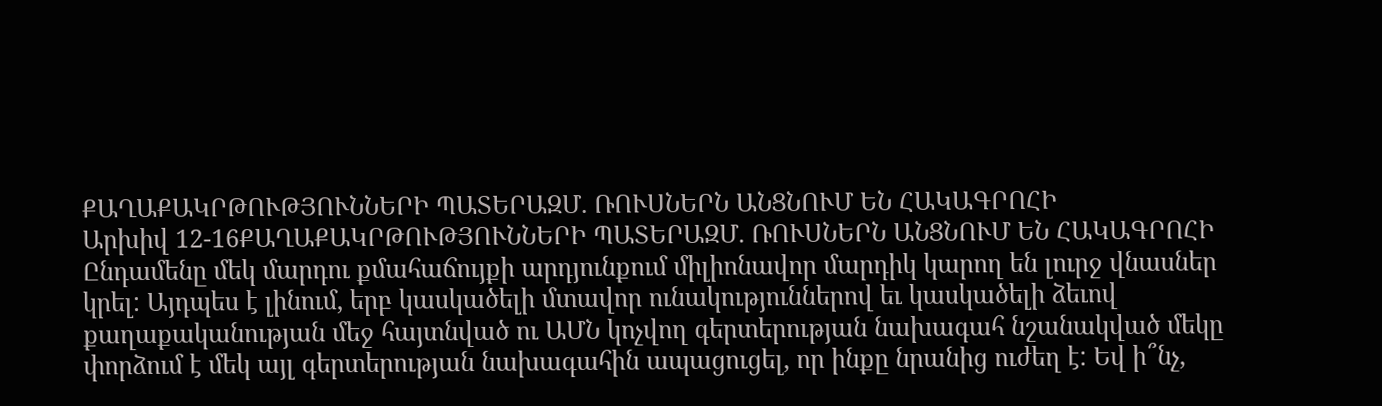ՔԱՂԱՔԱԿՐԹՈՒԹՅՈՒՆՆԵՐԻ ՊԱՏԵՐԱԶՄ. ՌՈՒՍՆԵՐՆ ԱՆՑՆՈՒՄ ԵՆ ՀԱԿԱԳՐՈՀԻ
Արխիվ 12-16ՔԱՂԱՔԱԿՐԹՈՒԹՅՈՒՆՆԵՐԻ ՊԱՏԵՐԱԶՄ. ՌՈՒՍՆԵՐՆ ԱՆՑՆՈՒՄ ԵՆ ՀԱԿԱԳՐՈՀԻ
Ընդամենը մեկ մարդու քմահաճույքի արդյունքում միլիոնավոր մարդիկ կարող են լուրջ վնասներ կրել: Այդպես է լինում, երբ կասկածելի մտավոր ունակություններով եւ կասկածելի ձեւով քաղաքականության մեջ հայտնված ու ԱՄՆ կոչվող գերտերության նախագահ նշանակված մեկը փորձում է մեկ այլ գերտերության նախագահին ապացուցել, որ ինքը նրանից ուժեղ է: Եվ ի՞նչ,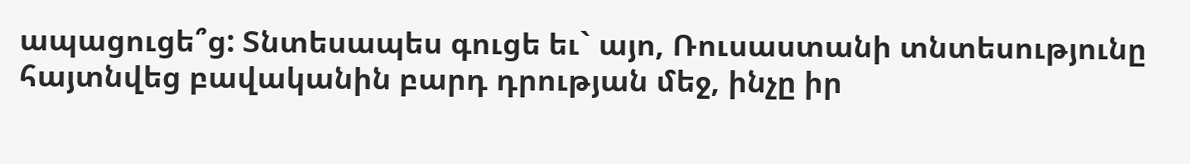ապացուցե՞ց: Տնտեսապես գուցե եւ` այո, Ռուսաստանի տնտեսությունը հայտնվեց բավականին բարդ դրության մեջ, ինչը իր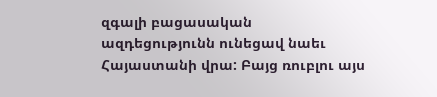զգալի բացասական ազդեցությունն ունեցավ նաեւ Հայաստանի վրա: Բայց ռուբլու այս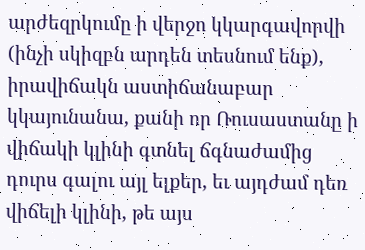արժեզրկումը ի վերջո կկարգավորվի (ինչի սկիզբն արդեն տեսնում ենք), իրավիճակն աստիճանաբար կկայունանա, քանի որ Ռուսաստանը ի վիճակի կլինի գտնել ճգնաժամից դուրս գալու այլ ելքեր, եւ այդժամ դեռ վիճելի կլինի, թե այս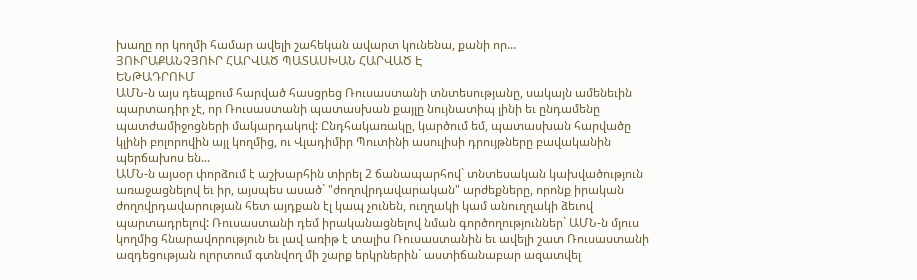խաղը որ կողմի համար ավելի շահեկան ավարտ կունենա, քանի որ...
ՅՈՒՐԱՔԱՆՉՅՈՒՐ ՀԱՐՎԱԾ ՊԱՏԱՍԽԱՆ ՀԱՐՎԱԾ Է
ԵՆԹԱԴՐՈՒՄ
ԱՄՆ-ն այս դեպքում հարված հասցրեց Ռուսաստանի տնտեսությանը, սակայն ամենեւին պարտադիր չէ, որ Ռուսաստանի պատասխան քայլը նույնատիպ լինի եւ ընդամենը պատժամիջոցների մակարդակով: Ընդհակառակը, կարծում եմ, պատասխան հարվածը կլինի բոլորովին այլ կողմից, ու Վլադիմիր Պուտինի ասուլիսի դրույթները բավականին պերճախոս են...
ԱՄՆ-ն այսօր փորձում է աշխարհին տիրել 2 ճանապարհով` տնտեսական կախվածություն առաջացնելով եւ իր, այսպես ասած` "ժողովրդավարական" արժեքները, որոնք իրական ժողովրդավարության հետ այդքան էլ կապ չունեն, ուղղակի կամ անուղղակի ձեւով պարտադրելով: Ռուսաստանի դեմ իրականացնելով նման գործողություններ` ԱՄՆ-ն մյուս կողմից հնարավորություն եւ լավ առիթ է տալիս Ռուսաստանին եւ ավելի շատ Ռուսաստանի ազդեցության ոլորտում գտնվող մի շարք երկրներին` աստիճանաբար ազատվել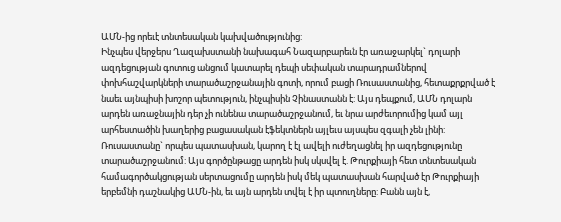ԱՄՆ-ից որեւէ տնտեսական կախվածությունից:
Ինչպես վերջերս Ղազախստանի նախագահ Նազարբարեւն էր առաջարկել` դոլարի ազդեցության գոտուց անցում կատարել դեպի սեփական տարադրամներով փոխհաշվարկների տարածաշրջանային գոտի, որում բացի Ռուսաստանից, հետաքրքրված է նաեւ այնպիսի խոշոր պետություն, ինչպիսին Չինաստանն է: Այս դեպքում, ԱՄՆ դոլարն արդեն առաջնային դեր չի ունենա տարածաշրջանում, եւ նրա արժեւորումից կամ այլ արհեստածին խաղերից բացասական էֆեկտներն այլեւս այսպես զգալի չեն լինի:
Ռուսաստանը` որպես պատասխան, կարող է էլ ավելի ուժեղացնել իր ազդեցությունը տարածաշրջանում: Այս գործընթացը արդեն իսկ սկսվել է. Թուրքիայի հետ տնտեսական համագործակցության սերտացումը արդեն իսկ մեկ պատասխան հարված էր Թուրքիայի երբեմնի դաշնակից ԱՄՆ-ին, եւ այն արդեն տվել է իր պտուղները: Բանն այն է,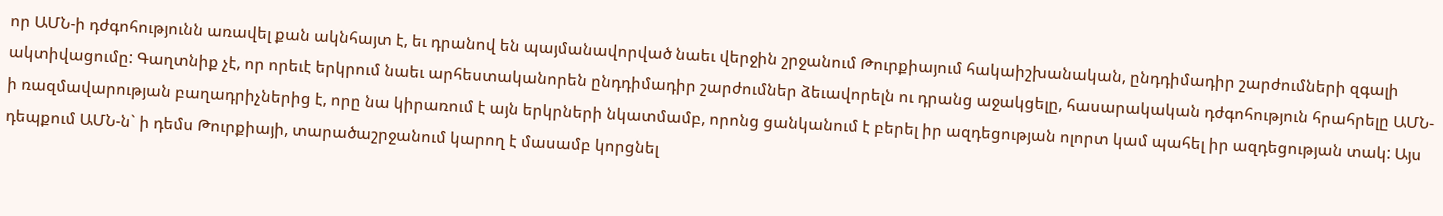որ ԱՄՆ-ի դժգոհությունն առավել քան ակնհայտ է, եւ դրանով են պայմանավորված նաեւ վերջին շրջանում Թուրքիայում հակաիշխանական, ընդդիմադիր շարժումների զգալի ակտիվացումը: Գաղտնիք չէ, որ որեւէ երկրում նաեւ արհեստականորեն ընդդիմադիր շարժումներ ձեւավորելն ու դրանց աջակցելը, հասարակական դժգոհություն հրահրելը ԱՄՆ-ի ռազմավարության բաղադրիչներից է, որը նա կիրառում է այն երկրների նկատմամբ, որոնց ցանկանում է բերել իր ազդեցության ոլորտ կամ պահել իր ազդեցության տակ: Այս դեպքում ԱՄՆ-ն` ի դեմս Թուրքիայի, տարածաշրջանում կարող է մասամբ կորցնել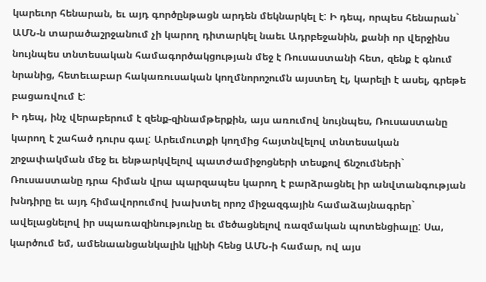կարեւոր հենարան, եւ այդ գործընթացն արդեն մեկնարկել է: Ի դեպ, որպես հենարան` ԱՄՆ-ն տարածաշրջանում չի կարող դիտարկել նաեւ Ադրբեջանին, քանի որ վերջինս նույնպես տնտեսական համագործակցության մեջ է Ռուսաստանի հետ, զենք է գնում նրանից, հետեւաբար հակառուսական կողմնորոշումն այստեղ էլ, կարելի է ասել, գրեթե բացառվում է:
Ի դեպ, ինչ վերաբերում է զենք-զինամթերքին, այս առումով նույնպես, Ռուսաստանը կարող է շահած դուրս գալ: Արեւմուտքի կողմից հայտնվելով տնտեսական շրջափակման մեջ եւ ենթարկվելով պատժամիջոցների տեսքով ճնշումների` Ռուսաստանը դրա հիման վրա պարզապես կարող է բարձրացնել իր անվտանգության խնդիրը եւ այդ հիմավորումով խախտել որոշ միջազգային համաձայնագրեր` ավելացնելով իր սպառազինությունը եւ մեծացնելով ռազմական պոտենցիալը: Սա, կարծում եմ, ամենաանցանկալին կլինի հենց ԱՄՆ-ի համար, ով այս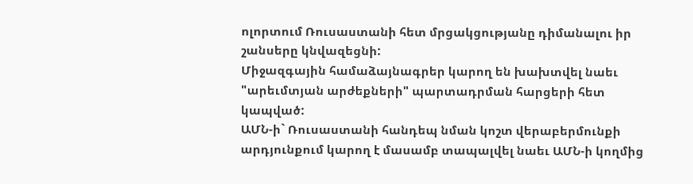ոլորտում Ռուսաստանի հետ մրցակցությանը դիմանալու իր շանսերը կնվազեցնի:
Միջազգային համաձայնագրեր կարող են խախտվել նաեւ "արեւմտյան արժեքների" պարտադրման հարցերի հետ կապված:
ԱՄՆ-ի` Ռուսաստանի հանդեպ նման կոշտ վերաբերմունքի արդյունքում կարող է մասամբ տապալվել նաեւ ԱՄՆ-ի կողմից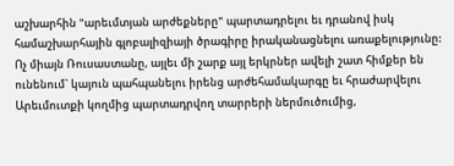աշխարհին "արեւմտյան արժեքները" պարտադրելու եւ դրանով իսկ համաշխարհային գլոբալիզիայի ծրագիրը իրականացնելու առաքելությունը: Ոչ միայն Ռուսաստանը, այլեւ մի շարք այլ երկրներ ավելի շատ հիմքեր են ունենում` կայուն պահպանելու իրենց արժեհամակարգը եւ հրաժարվելու Արեւմուտքի կողմից պարտադրվող տարրերի ներմուծումից,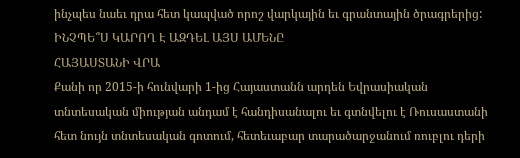ինչպես նաեւ դրա հետ կապված որոշ վարկային եւ գրանտային ծրագրերից:
ԻՆՉՊԵ՞Ս ԿԱՐՈՂ Է ԱԶԴԵԼ ԱՅՍ ԱՄԵՆԸ
ՀԱՅԱՍՏԱՆԻ ՎՐԱ
Քանի որ 2015-ի հունվարի 1-ից Հայաստանն արդեն Եվրասիական տնտեսական միության անդամ է հանդիսանալու եւ գտնվելու է Ռուսաստանի հետ նույն տնտեսական գոտում, հետեւաբար տարածարջանում ռուբլու դերի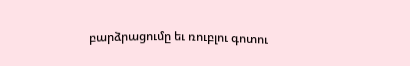բարձրացումը եւ ռուբլու գոտու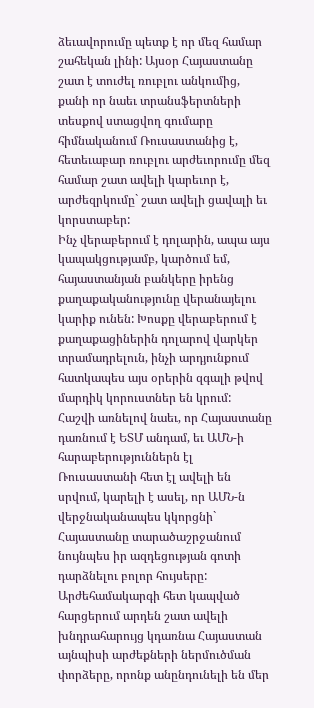ձեւավորումը պետք է որ մեզ համար շահեկան լինի: Այսօր Հայաստանը շատ է տուժել ռուբլու անկումից, քանի որ նաեւ տրանսֆերտների տեսքով ստացվող գումարը հիմնականում Ռուսաստանից է, հետեւաբար ռուբլու արժեւորումը մեզ համար շատ ավելի կարեւոր է, արժեզրկումը` շատ ավելի ցավալի եւ կորստաբեր:
Ինչ վերաբերում է դոլարին, ապա այս կապակցությամբ, կարծում եմ, հայաստանյան բանկերը իրենց քաղաքականությունը վերանայելու կարիք ունեն: Խոսքը վերաբերում է քաղաքացիներին դոլարով վարկեր տրամադրելուն, ինչի արդյունքում հատկապես այս օրերին զգալի թվով մարդիկ կորուստներ են կրում:
Հաշվի առնելով նաեւ, որ Հայաստանը դառնում է ԵՏՄ անդամ, եւ ԱՄՆ-ի հարաբերություններն էլ Ռուսաստանի հետ էլ ավելի են սրվում, կարելի է ասել, որ ԱՄՆ-ն վերջնականապես կկորցնի` Հայաստանը տարածաշրջանում նույնպես իր ազդեցության գոտի դարձնելու բոլոր հույսերը: Արժեհամակարգի հետ կապված հարցերում արդեն շատ ավելի խնդրահարույց կդառնա Հայաստան այնպիսի արժեքների ներմուծման փորձերը, որոնք անընդունելի են մեր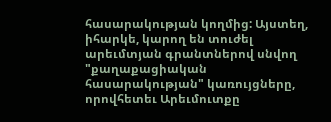հասարակության կողմից: Այստեղ, իհարկե, կարող են տուժել արեւմտյան գրանտներով սնվող "քաղաքացիական հասարակության" կառույցները, որովհետեւ Արեւմուտքը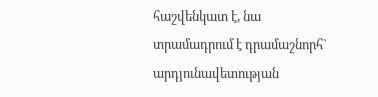հաշվենկատ է, նա տրամադրում է դրամաշնորհ` արդյունավետության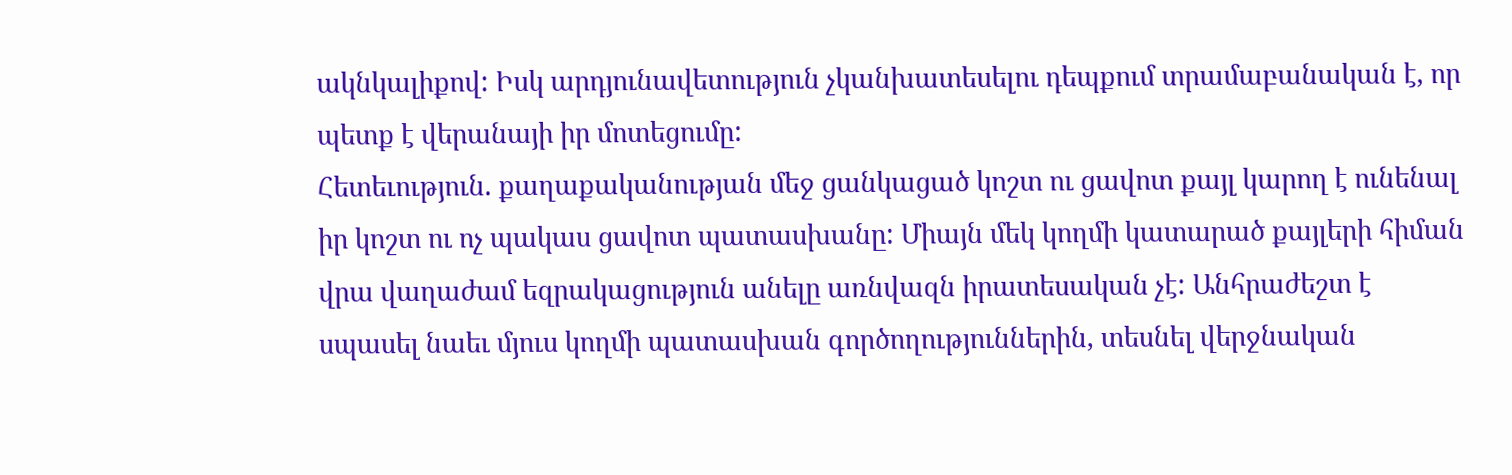ակնկալիքով: Իսկ արդյունավետություն չկանխատեսելու դեպքում տրամաբանական է, որ պետք է վերանայի իր մոտեցումը:
Հետեւություն. քաղաքականության մեջ ցանկացած կոշտ ու ցավոտ քայլ կարող է ունենալ իր կոշտ ու ոչ պակաս ցավոտ պատասխանը: Միայն մեկ կողմի կատարած քայլերի հիման վրա վաղաժամ եզրակացություն անելը առնվազն իրատեսական չէ: Անհրաժեշտ է սպասել նաեւ մյուս կողմի պատասխան գործողություններին, տեսնել վերջնական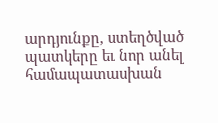արդյունքը, ստեղծված պատկերը եւ նոր անել համապատասխան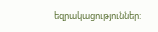եզրակացություններ: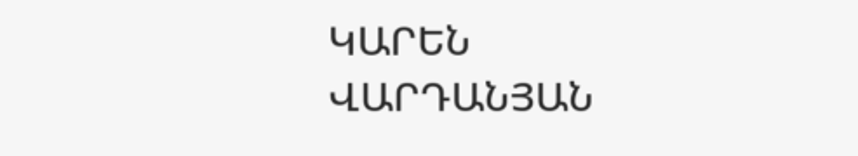ԿԱՐԵՆ ՎԱՐԴԱՆՅԱՆ